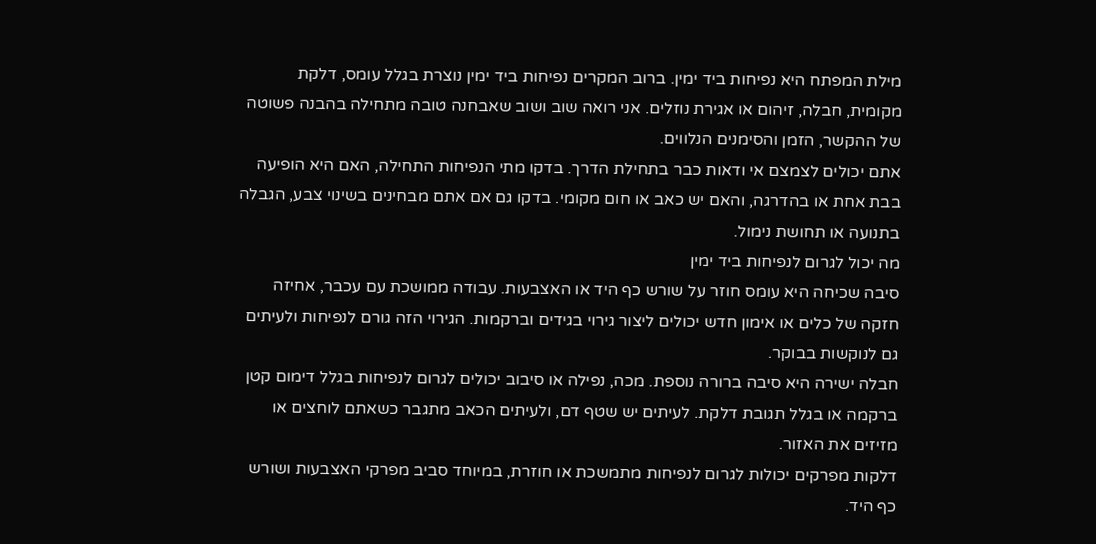מילת המפתח היא נפיחות ביד ימין. ברוב המקרים נפיחות ביד ימין נוצרת בגלל עומס, דלקת מקומית, חבלה, זיהום או אגירת נוזלים. אני רואה שוב ושוב שאבחנה טובה מתחילה בהבנה פשוטה של ההקשר, הזמן והסימנים הנלווים.
אתם יכולים לצמצם אי ודאות כבר בתחילת הדרך. בדקו מתי הנפיחות התחילה, האם היא הופיעה בבת אחת או בהדרגה, והאם יש כאב או חום מקומי. בדקו גם אם אתם מבחינים בשינוי צבע, הגבלה בתנועה או תחושת נימול.
מה יכול לגרום לנפיחות ביד ימין
סיבה שכיחה היא עומס חוזר על שורש כף היד או האצבעות. עבודה ממושכת עם עכבר, אחיזה חזקה של כלים או אימון חדש יכולים ליצור גירוי בגידים וברקמות. הגירוי הזה גורם לנפיחות ולעיתים גם לנוקשות בבוקר.
חבלה ישירה היא סיבה ברורה נוספת. מכה, נפילה או סיבוב יכולים לגרום לנפיחות בגלל דימום קטן ברקמה או בגלל תגובת דלקת. לעיתים יש שטף דם, ולעיתים הכאב מתגבר כשאתם לוחצים או מזיזים את האזור.
דלקות מפרקים יכולות לגרום לנפיחות מתמשכת או חוזרת, במיוחד סביב מפרקי האצבעות ושורש כף היד.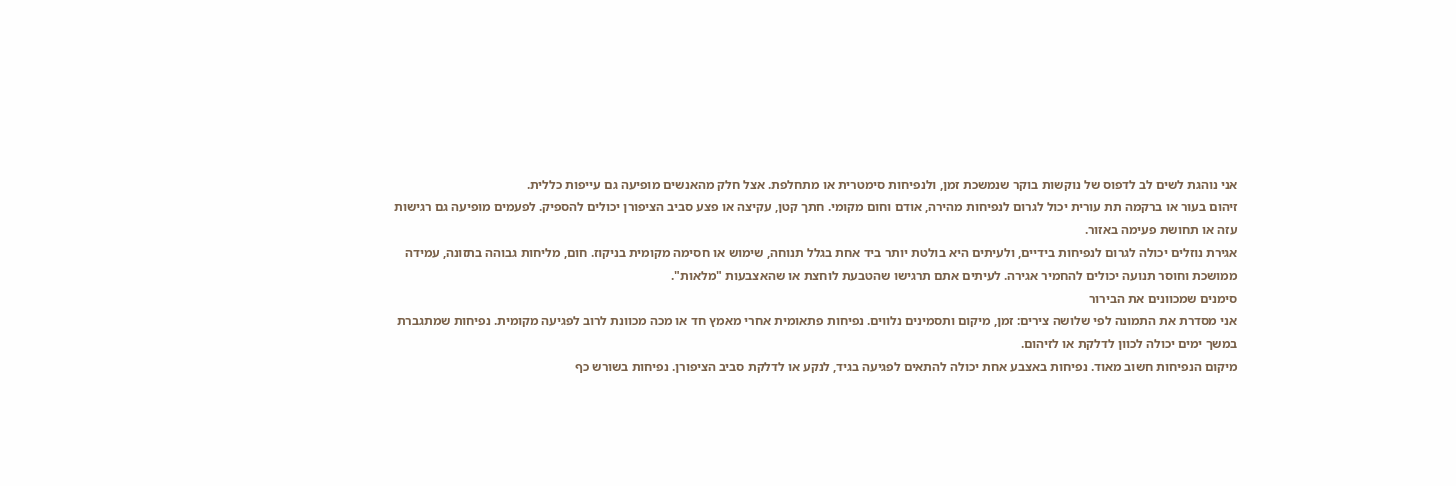אני נוהגת לשים לב לדפוס של נוקשות בוקר שנמשכת זמן, ולנפיחות סימטרית או מתחלפת. אצל חלק מהאנשים מופיעה גם עייפות כללית.
זיהום בעור או ברקמה תת עורית יכול לגרום לנפיחות מהירה, אודם וחום מקומי. חתך קטן, עקיצה או פצע סביב הציפורן יכולים להספיק. לפעמים מופיעה גם רגישות עזה או תחושת פעימה באזור.
אגירת נוזלים יכולה לגרום לנפיחות בידיים, ולעיתים היא בולטת יותר ביד אחת בגלל תנוחה, שימוש או חסימה מקומית בניקוז. חום, מליחות גבוהה בתזונה, עמידה ממושכת וחוסר תנועה יכולים להחמיר אגירה. לעיתים אתם תרגישו שהטבעת לוחצת או שהאצבעות "מלאות".
סימנים שמכוונים את הבירור
אני מסדרת את התמונה לפי שלושה צירים: זמן, מיקום ותסמינים נלווים. נפיחות פתאומית אחרי מאמץ חד או מכה מכוונת לרוב לפגיעה מקומית. נפיחות שמתגברת במשך ימים יכולה לכוון לדלקת או לזיהום.
מיקום הנפיחות חשוב מאוד. נפיחות באצבע אחת יכולה להתאים לפגיעה בגיד, לנקע או לדלקת סביב הציפורן. נפיחות בשורש כף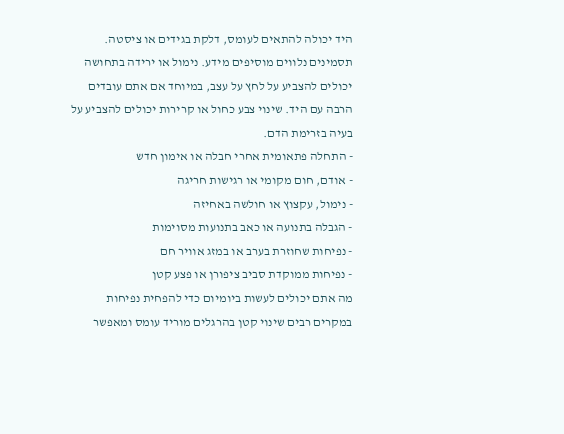היד יכולה להתאים לעומס, דלקת בגידים או ציסטה.
תסמינים נלווים מוסיפים מידע. נימול או ירידה בתחושה יכולים להצביע על לחץ על עצב, במיוחד אם אתם עובדים הרבה עם היד. שינוי צבע כחול או קרירות יכולים להצביע על בעיה בזרימת הדם.
- התחלה פתאומית אחרי חבלה או אימון חדש
- אודם, חום מקומי או רגישות חריגה
- נימול, עקצוץ או חולשה באחיזה
- הגבלה בתנועה או כאב בתנועות מסוימות
- נפיחות שחוזרת בערב או במזג אוויר חם
- נפיחות ממוקדת סביב ציפורן או פצע קטן
מה אתם יכולים לעשות ביומיום כדי להפחית נפיחות
במקרים רבים שינוי קטן בהרגלים מוריד עומס ומאפשר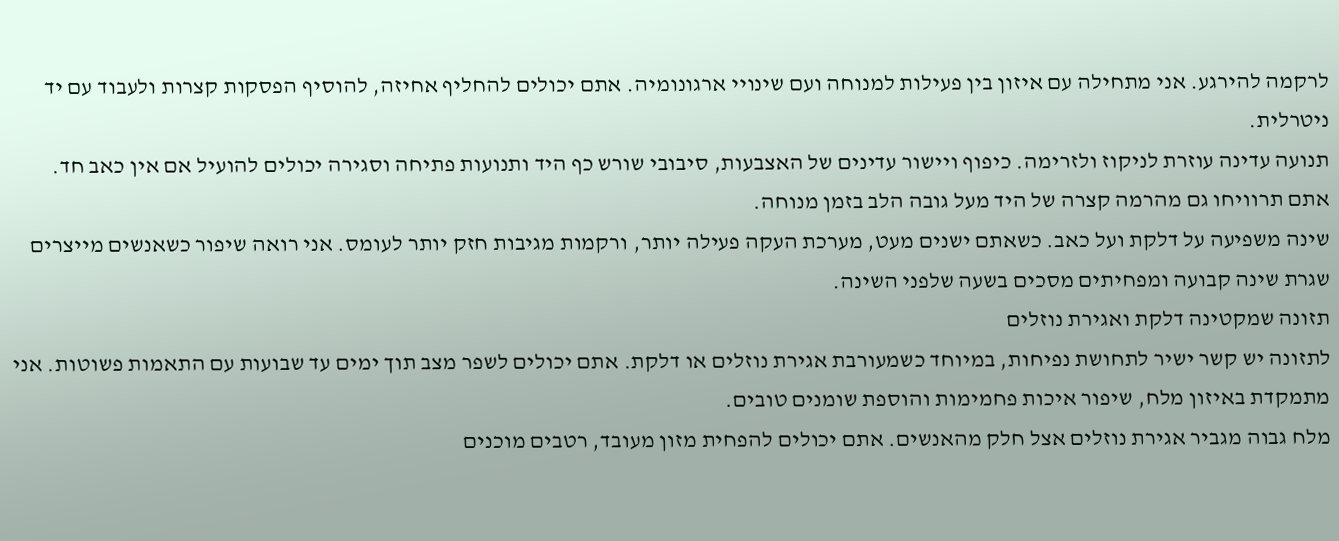לרקמה להירגע. אני מתחילה עם איזון בין פעילות למנוחה ועם שינויי ארגונומיה. אתם יכולים להחליף אחיזה, להוסיף הפסקות קצרות ולעבוד עם יד ניטרלית.
תנועה עדינה עוזרת לניקוז ולזרימה. כיפוף ויישור עדינים של האצבעות, סיבובי שורש כף היד ותנועות פתיחה וסגירה יכולים להועיל אם אין כאב חד. אתם תרוויחו גם מהרמה קצרה של היד מעל גובה הלב בזמן מנוחה.
שינה משפיעה על דלקת ועל כאב. כשאתם ישנים מעט, מערכת העקה פעילה יותר, ורקמות מגיבות חזק יותר לעומס. אני רואה שיפור כשאנשים מייצרים שגרת שינה קבועה ומפחיתים מסכים בשעה שלפני השינה.
תזונה שמקטינה דלקת ואגירת נוזלים
לתזונה יש קשר ישיר לתחושת נפיחות, במיוחד כשמעורבת אגירת נוזלים או דלקת. אתם יכולים לשפר מצב תוך ימים עד שבועות עם התאמות פשוטות. אני מתמקדת באיזון מלח, שיפור איכות פחמימות והוספת שומנים טובים.
מלח גבוה מגביר אגירת נוזלים אצל חלק מהאנשים. אתם יכולים להפחית מזון מעובד, רטבים מוכנים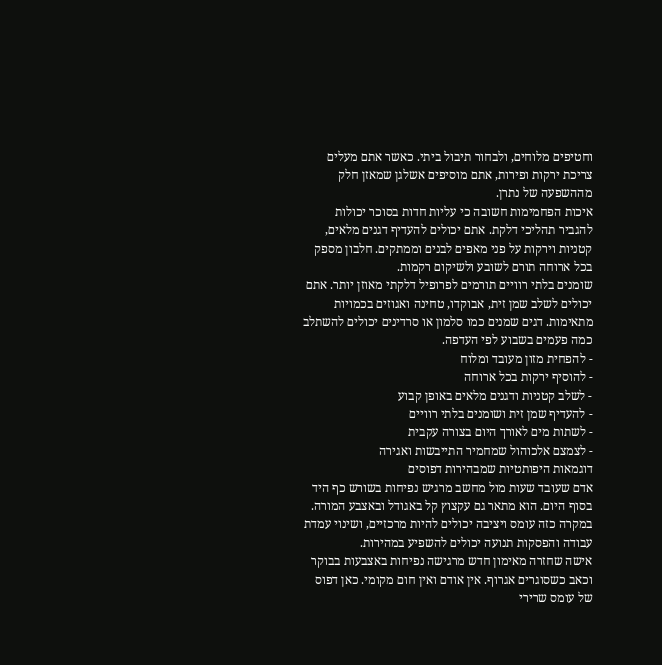וחטיפים מלוחים, ולבחור תיבול ביתי. כאשר אתם מעלים צריכת ירקות ופירות, אתם מוסיפים אשלגן שמאזן חלק מההשפעה של נתרן.
איכות הפחמימות חשובה כי עליות חדות בסוכר יכולות להגביר תהליכי דלקת. אתם יכולים להעדיף דגנים מלאים, קטניות וירקות על פני מאפים לבנים וממתקים. חלבון מספק בכל ארוחה תורם לשובע ולשיקום רקמות.
שומנים בלתי רוויים תורמים לפרופיל דלקתי מאוזן יותר. אתם יכולים לשלב שמן זית, אבוקדו, טחינה ואגוזים בכמויות מתאימות. דגים שמנים כמו סלמון או סרדינים יכולים להשתלב כמה פעמים בשבוע לפי העדפה.
- להפחית מזון מעובד ומלוח
- להוסיף ירקות בכל ארוחה
- לשלב קטניות ודגנים מלאים באופן קבוע
- להעדיף שמן זית ושומנים בלתי רוויים
- לשתות מים לאורך היום בצורה עקבית
- לצמצם אלכוהול שמחמיר התייבשות ואגירה
דוגמאות היפותטיות שמבהירות דפוסים
אדם שעובד שעות מול מחשב מרגיש נפיחות בשורש כף היד בסוף היום. הוא מתאר גם עקצוץ קל באגודל ובאצבע המורה. במקרה כזה עומס ויציבה יכולים להיות מרכזיים, ושינוי עמדת עבודה והפסקות תנועה יכולים להשפיע במהירות.
אישה שחזרה מאימון חדש מרגישה נפיחות באצבעות בבוקר וכאב כשסוגרים אגרוף. אין אודם ואין חום מקומי. כאן דפוס של עומס שרירי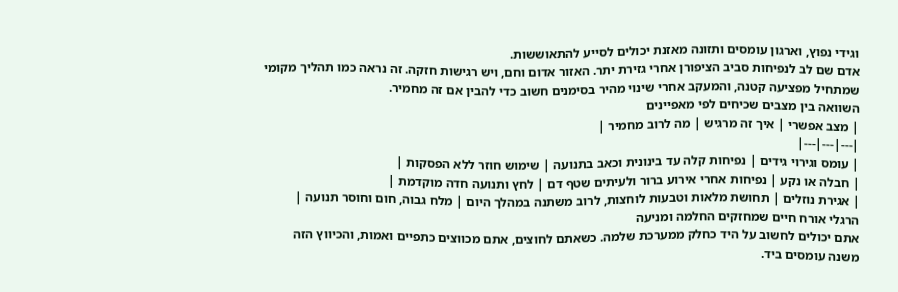וגידי נפוץ, וארגון עומסים ותזונה מאזנת יכולים לסייע להתאוששות.
אדם שם לב לנפיחות סביב הציפורן אחרי גזירת יתר. האזור אדום וחם, ויש רגישות חזקה. זה נראה כמו תהליך מקומי שמתחיל מפציעה קטנה, והמעקב אחרי שינוי מהיר בסימנים חשוב כדי להבין אם זה מחמיר.
השוואה בין מצבים שכיחים לפי מאפיינים
| מצב אפשרי | איך זה מרגיש | מה לרוב מחמיר |
|---|---|---|
| עומס וגירוי גידים | נפיחות קלה עד בינונית וכאב בתנועה | שימוש חוזר ללא הפסקות |
| חבלה או נקע | נפיחות אחרי אירוע ברור ולעיתים שטף דם | לחץ ותנועה חדה מוקדמת |
| אגירת נוזלים | תחושת מלאות וטבעות לוחצות, לרוב משתנה במהלך היום | מלח גבוה, חום וחוסר תנועה |
הרגלי אורח חיים שמחזקים החלמה ומניעה
אתם יכולים לחשוב על היד כחלק ממערכת שלמה. כשאתם לחוצים, אתם מכווצים כתפיים ואמות, והכיווץ הזה משנה עומסים ביד.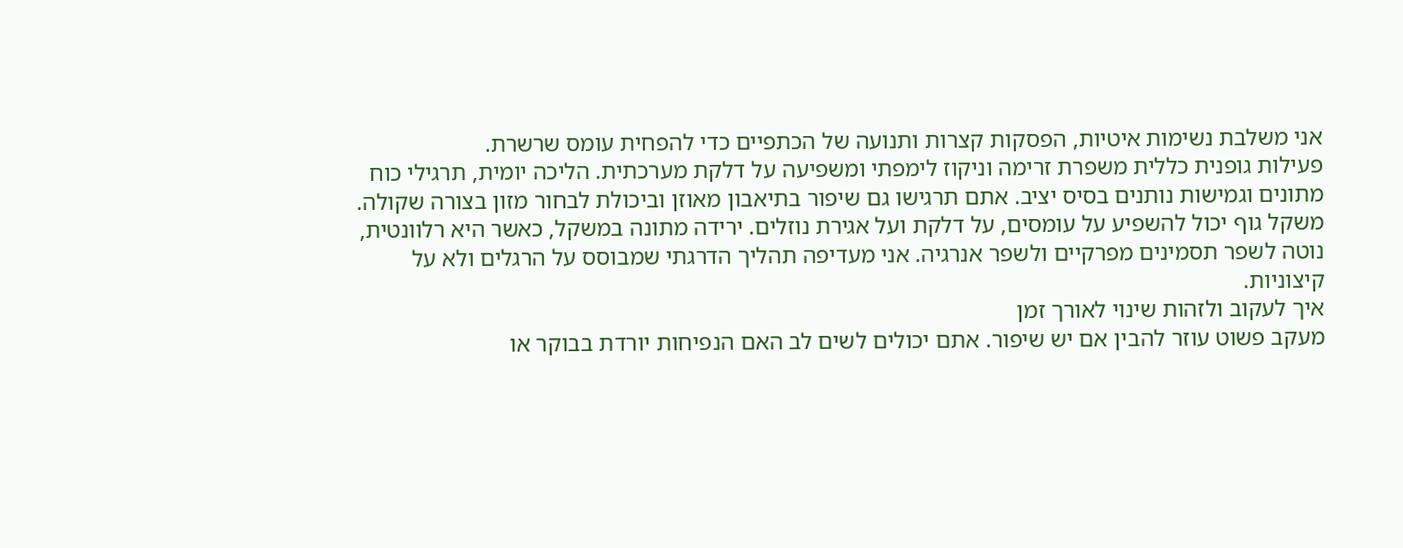אני משלבת נשימות איטיות, הפסקות קצרות ותנועה של הכתפיים כדי להפחית עומס שרשרת.
פעילות גופנית כללית משפרת זרימה וניקוז לימפתי ומשפיעה על דלקת מערכתית. הליכה יומית, תרגילי כוח מתונים וגמישות נותנים בסיס יציב. אתם תרגישו גם שיפור בתיאבון מאוזן וביכולת לבחור מזון בצורה שקולה.
משקל גוף יכול להשפיע על עומסים, על דלקת ועל אגירת נוזלים. ירידה מתונה במשקל, כאשר היא רלוונטית, נוטה לשפר תסמינים מפרקיים ולשפר אנרגיה. אני מעדיפה תהליך הדרגתי שמבוסס על הרגלים ולא על קיצוניות.
איך לעקוב ולזהות שינוי לאורך זמן
מעקב פשוט עוזר להבין אם יש שיפור. אתם יכולים לשים לב האם הנפיחות יורדת בבוקר או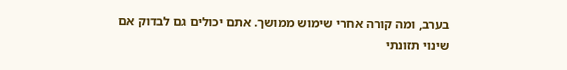בערב, ומה קורה אחרי שימוש ממושך. אתם יכולים גם לבדוק אם שינוי תזונתי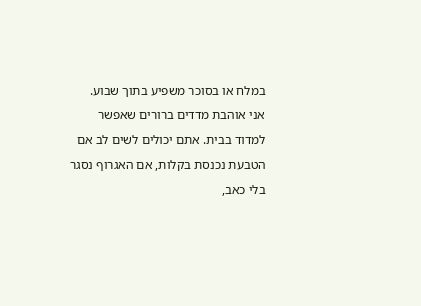במלח או בסוכר משפיע בתוך שבוע.
אני אוהבת מדדים ברורים שאפשר למדוד בבית. אתם יכולים לשים לב אם הטבעת נכנסת בקלות, אם האגרוף נסגר בלי כאב,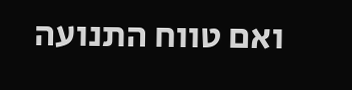ואם טווח התנועה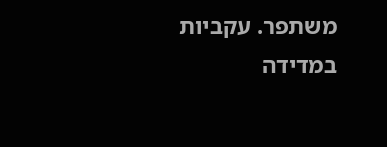משתפר. עקביות במדידה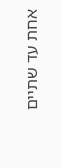אחת עד שתיים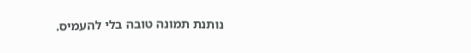נותנת תמונה טובה בלי להעמיס.